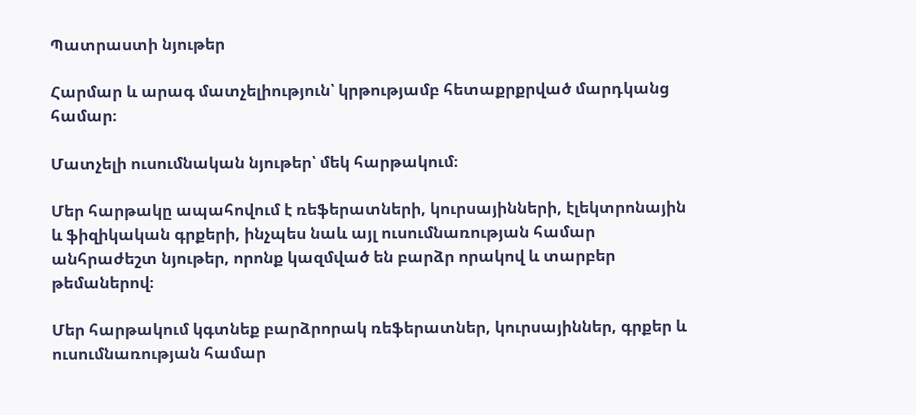Պատրաստի նյութեր

Հարմար և արագ մատչելիություն՝ կրթությամբ հետաքրքրված մարդկանց համար։

Մատչելի ուսումնական նյութեր՝ մեկ հարթակում։

Մեր հարթակը ապահովում է ռեֆերատների, կուրսայինների, էլեկտրոնային և ֆիզիկական գրքերի, ինչպես նաև այլ ուսումնառության համար անհրաժեշտ նյութեր, որոնք կազմված են բարձր որակով և տարբեր թեմաներով։

Մեր հարթակում կգտնեք բարձրորակ ռեֆերատներ, կուրսայիններ, գրքեր և ուսումնառության համար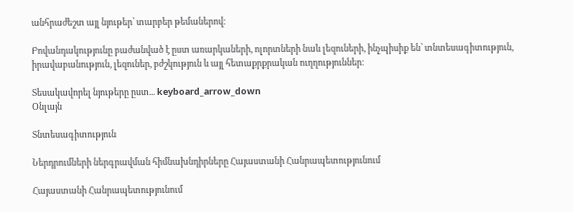անհրաժեշտ այլ նյութեր՝ տարբեր թեմաներով։

Բովանդակությունը բաժանված է ըստ առարկաների, ոլորտների նաև լեզուների, ինչպիսիք են՝ տնտեսագիտություն, իրավաբանություն, լեզուներ, բժշկություն և այլ հետաքրքրական ուղղություններ։

Տեսակավորել նյութերը ըստ... keyboard_arrow_down
Օնլայն

Տնտեսագիտություն

Ներդրումների ներգրավման հիմնախնդիրները Հայաստանի Հանրապետությունում

Հայաստանի Հանրապետությունում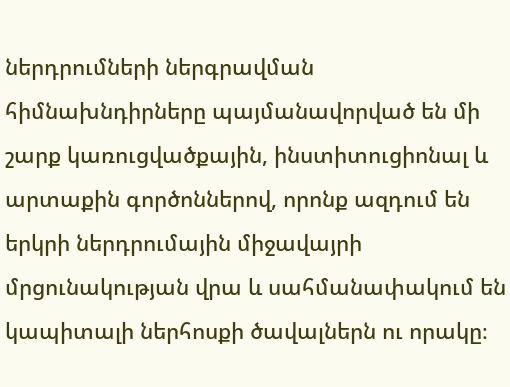ներդրումների ներգրավման հիմնախնդիրները պայմանավորված են մի շարք կառուցվածքային, ինստիտուցիոնալ և արտաքին գործոններով, որոնք ազդում են երկրի ներդրումային միջավայրի մրցունակության վրա և սահմանափակում են կապիտալի ներհոսքի ծավալներն ու որակը։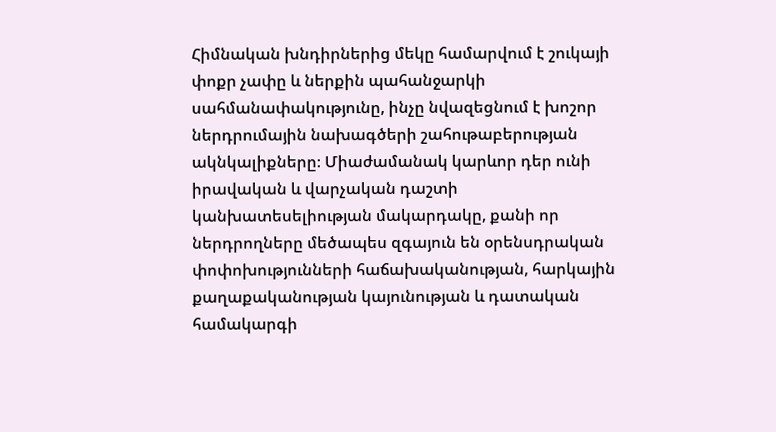Հիմնական խնդիրներից մեկը համարվում է շուկայի փոքր չափը և ներքին պահանջարկի սահմանափակությունը, ինչը նվազեցնում է խոշոր ներդրումային նախագծերի շահութաբերության ակնկալիքները։ Միաժամանակ կարևոր դեր ունի իրավական և վարչական դաշտի կանխատեսելիության մակարդակը, քանի որ ներդրողները մեծապես զգայուն են օրենսդրական փոփոխությունների հաճախականության, հարկային քաղաքականության կայունության և դատական համակարգի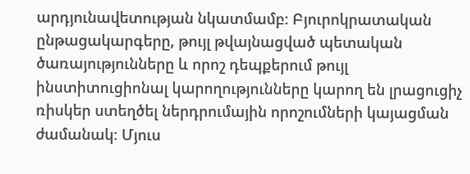արդյունավետության նկատմամբ։ Բյուրոկրատական ընթացակարգերը, թույլ թվայնացված պետական ծառայությունները և որոշ դեպքերում թույլ ինստիտուցիոնալ կարողությունները կարող են լրացուցիչ ռիսկեր ստեղծել ներդրումային որոշումների կայացման ժամանակ։ Մյուս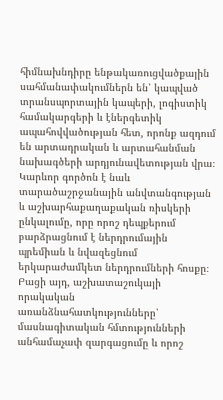հիմնախնդիրը ենթակառուցվածքային սահմանափակումներն են՝ կապված տրանսպորտային կապերի, լոգիստիկ համակարգերի և էներգետիկ ապահովվածության հետ, որոնք ազդում են արտադրական և արտահանման նախագծերի արդյունավետության վրա։ Կարևոր գործոն է նաև տարածաշրջանային անվտանգության և աշխարհաքաղաքական ռիսկերի ընկալումը, որը որոշ դեպքերում բարձրացնում է ներդրումային պրեմիան և նվազեցնում երկարաժամկետ ներդրումների հոսքը։ Բացի այդ, աշխատաշուկայի որակական առանձնահատկությունները՝ մասնագիտական հմտությունների անհամաչափ զարգացումը և որոշ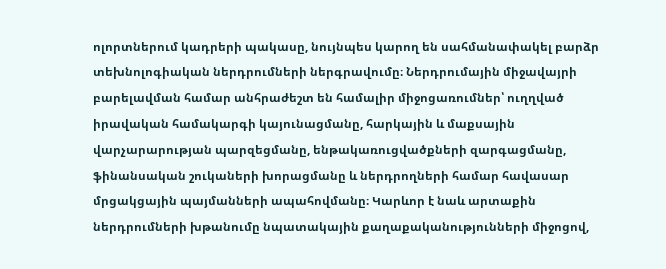ոլորտներում կադրերի պակասը, նույնպես կարող են սահմանափակել բարձր տեխնոլոգիական ներդրումների ներգրավումը։ Ներդրումային միջավայրի բարելավման համար անհրաժեշտ են համալիր միջոցառումներ՝ ուղղված իրավական համակարգի կայունացմանը, հարկային և մաքսային վարչարարության պարզեցմանը, ենթակառուցվածքների զարգացմանը, ֆինանսական շուկաների խորացմանը և ներդրողների համար հավասար մրցակցային պայմանների ապահովմանը։ Կարևոր է նաև արտաքին ներդրումների խթանումը նպատակային քաղաքականությունների միջոցով,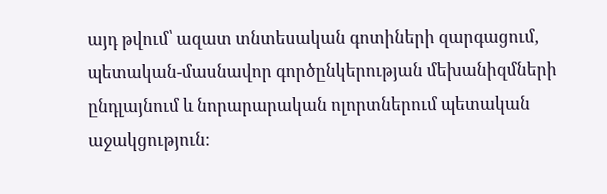այդ թվում՝ ազատ տնտեսական գոտիների զարգացում, պետական-մասնավոր գործընկերության մեխանիզմների ընդլայնում և նորարարական ոլորտներում պետական աջակցություն։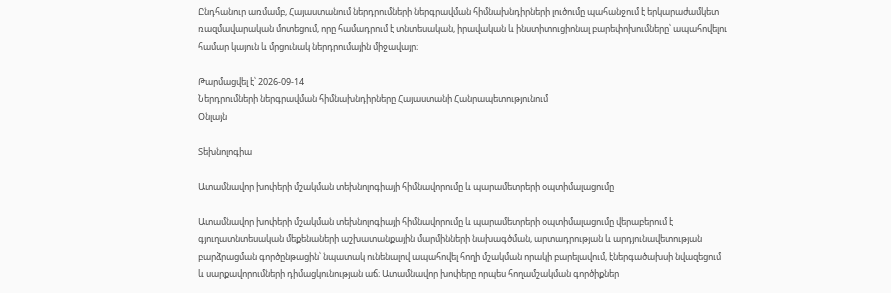Ընդհանուր առմամբ, Հայաստանում ներդրումների ներգրավման հիմնախնդիրների լուծումը պահանջում է երկարաժամկետ ռազմավարական մոտեցում, որը համադրում է տնտեսական, իրավական և ինստիտուցիոնալ բարեփոխումները՝ ապահովելու համար կայուն և մրցունակ ներդրումային միջավայր։

Թարմացվել է՝ 2026-09-14
Ներդրումների ներգրավման հիմնախնդիրները Հայաստանի Հանրապետությունում
Օնլայն

Տեխնոլոգիա

Ատամնավոր խոփերի մշակման տեխնոլոգիայի հիմնավորումը և պարամետրերի օպտիմալացումը

Ատամնավոր խոփերի մշակման տեխնոլոգիայի հիմնավորումը և պարամետրերի օպտիմալացումը վերաբերում է գյուղատնտեսական մեքենաների աշխատանքային մարմինների նախագծման, արտադրության և արդյունավետության բարձրացման գործընթացին՝ նպատակ ունենալով ապահովել հողի մշակման որակի բարելավում, էներգածախսի նվազեցում և սարքավորումների դիմացկունության աճ։ Ատամնավոր խոփերը որպես հողամշակման գործիքներ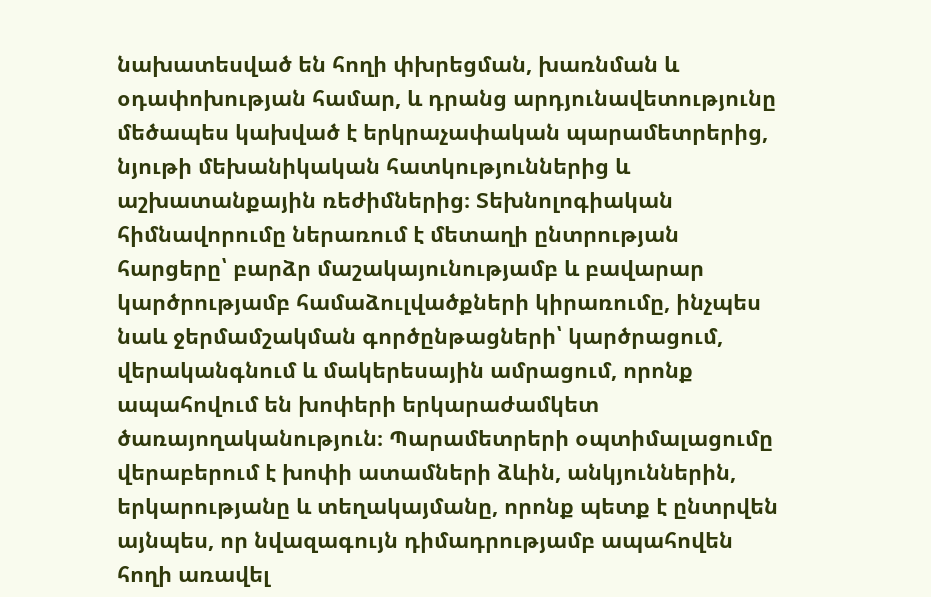նախատեսված են հողի փխրեցման, խառնման և օդափոխության համար, և դրանց արդյունավետությունը մեծապես կախված է երկրաչափական պարամետրերից, նյութի մեխանիկական հատկություններից և աշխատանքային ռեժիմներից։ Տեխնոլոգիական հիմնավորումը ներառում է մետաղի ընտրության հարցերը՝ բարձր մաշակայունությամբ և բավարար կարծրությամբ համաձուլվածքների կիրառումը, ինչպես նաև ջերմամշակման գործընթացների՝ կարծրացում, վերականգնում և մակերեսային ամրացում, որոնք ապահովում են խոփերի երկարաժամկետ ծառայողականություն։ Պարամետրերի օպտիմալացումը վերաբերում է խոփի ատամների ձևին, անկյուններին, երկարությանը և տեղակայմանը, որոնք պետք է ընտրվեն այնպես, որ նվազագույն դիմադրությամբ ապահովեն հողի առավել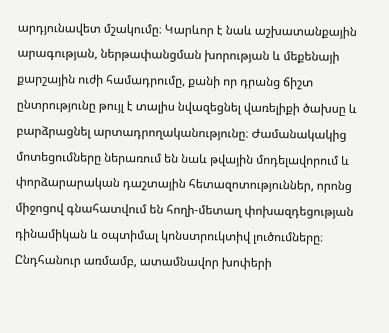արդյունավետ մշակումը։ Կարևոր է նաև աշխատանքային արագության, ներթափանցման խորության և մեքենայի քարշային ուժի համադրումը, քանի որ դրանց ճիշտ ընտրությունը թույլ է տալիս նվազեցնել վառելիքի ծախսը և բարձրացնել արտադրողականությունը։ Ժամանակակից մոտեցումները ներառում են նաև թվային մոդելավորում և փորձարարական դաշտային հետազոտություններ, որոնց միջոցով գնահատվում են հողի-մետաղ փոխազդեցության դինամիկան և օպտիմալ կոնստրուկտիվ լուծումները։ Ընդհանուր առմամբ, ատամնավոր խոփերի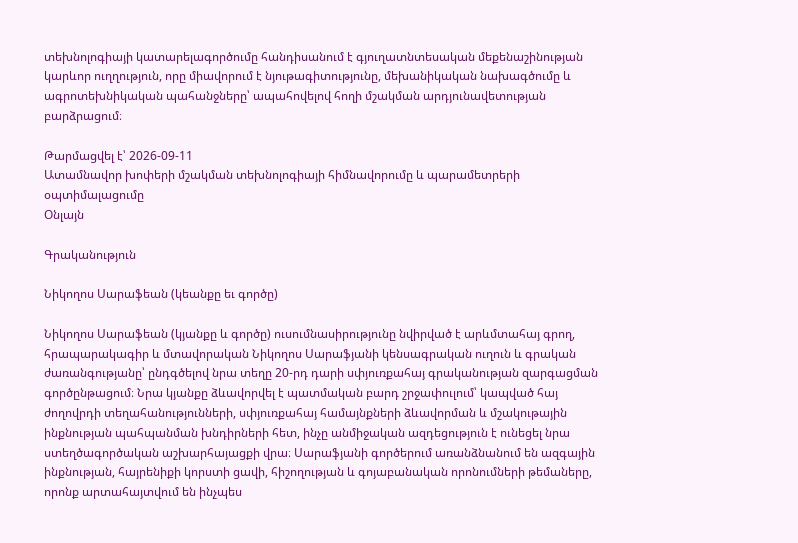տեխնոլոգիայի կատարելագործումը հանդիսանում է գյուղատնտեսական մեքենաշինության կարևոր ուղղություն, որը միավորում է նյութագիտությունը, մեխանիկական նախագծումը և ագրոտեխնիկական պահանջները՝ ապահովելով հողի մշակման արդյունավետության բարձրացում։

Թարմացվել է՝ 2026-09-11
Ատամնավոր խոփերի մշակման տեխնոլոգիայի հիմնավորումը և պարամետրերի օպտիմալացումը
Օնլայն

Գրականություն

Նիկողոս Սարաֆեան (կեանքը եւ գործը)

Նիկողոս Սարաֆեան (կյանքը և գործը) ուսումնասիրությունը նվիրված է արևմտահայ գրող, հրապարակագիր և մտավորական Նիկողոս Սարաֆյանի կենսագրական ուղուն և գրական ժառանգությանը՝ ընդգծելով նրա տեղը 20-րդ դարի սփյուռքահայ գրականության զարգացման գործընթացում։ Նրա կյանքը ձևավորվել է պատմական բարդ շրջափուլում՝ կապված հայ ժողովրդի տեղահանությունների, սփյուռքահայ համայնքների ձևավորման և մշակութային ինքնության պահպանման խնդիրների հետ, ինչը անմիջական ազդեցություն է ունեցել նրա ստեղծագործական աշխարհայացքի վրա։ Սարաֆյանի գործերում առանձնանում են ազգային ինքնության, հայրենիքի կորստի ցավի, հիշողության և գոյաբանական որոնումների թեմաները, որոնք արտահայտվում են ինչպես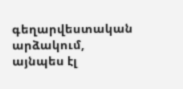գեղարվեստական արձակում, այնպես էլ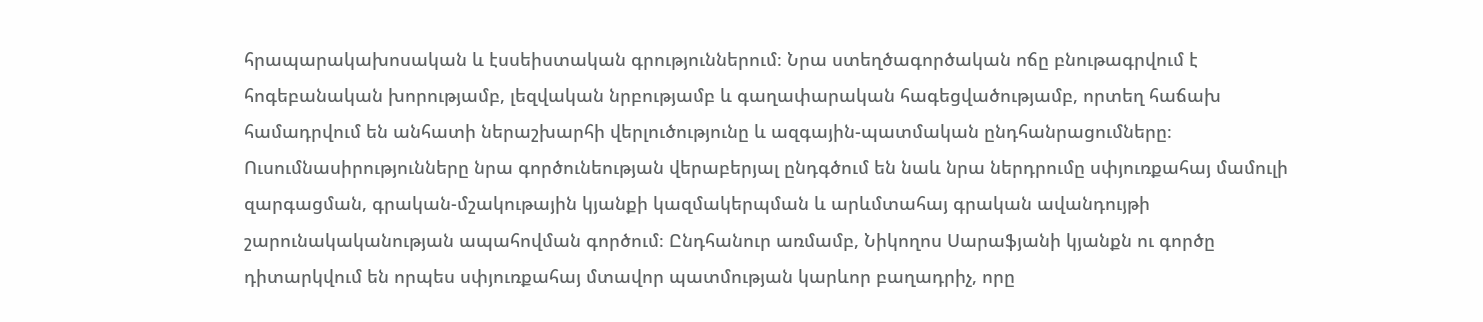հրապարակախոսական և էսսեիստական գրություններում։ Նրա ստեղծագործական ոճը բնութագրվում է հոգեբանական խորությամբ, լեզվական նրբությամբ և գաղափարական հագեցվածությամբ, որտեղ հաճախ համադրվում են անհատի ներաշխարհի վերլուծությունը և ազգային-պատմական ընդհանրացումները։ Ուսումնասիրությունները նրա գործունեության վերաբերյալ ընդգծում են նաև նրա ներդրումը սփյուռքահայ մամուլի զարգացման, գրական-մշակութային կյանքի կազմակերպման և արևմտահայ գրական ավանդույթի շարունակականության ապահովման գործում։ Ընդհանուր առմամբ, Նիկողոս Սարաֆյանի կյանքն ու գործը դիտարկվում են որպես սփյուռքահայ մտավոր պատմության կարևոր բաղադրիչ, որը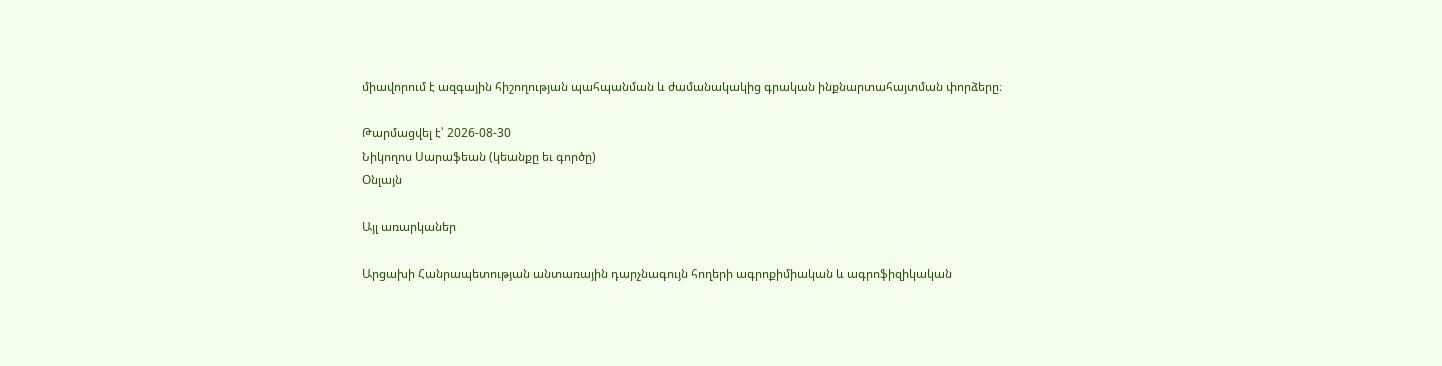միավորում է ազգային հիշողության պահպանման և ժամանակակից գրական ինքնարտահայտման փորձերը։

Թարմացվել է՝ 2026-08-30
Նիկողոս Սարաֆեան (կեանքը եւ գործը)
Օնլայն

Այլ առարկաներ

Արցախի Հանրապետության անտառային դարչնագույն հողերի ագրոքիմիական և ագրոֆիզիկական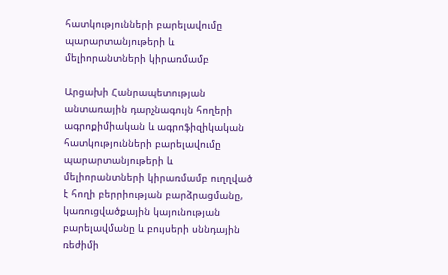հատկությունների բարելավումը պարարտանյութերի և մելիորանտների կիրառմամբ

Արցախի Հանրապետության անտառային դարչնագույն հողերի ագրոքիմիական և ագրոֆիզիկական հատկությունների բարելավումը պարարտանյութերի և մելիորանտների կիրառմամբ ուղղված է հողի բերրիության բարձրացմանը, կառուցվածքային կայունության բարելավմանը և բույսերի սննդային ռեժիմի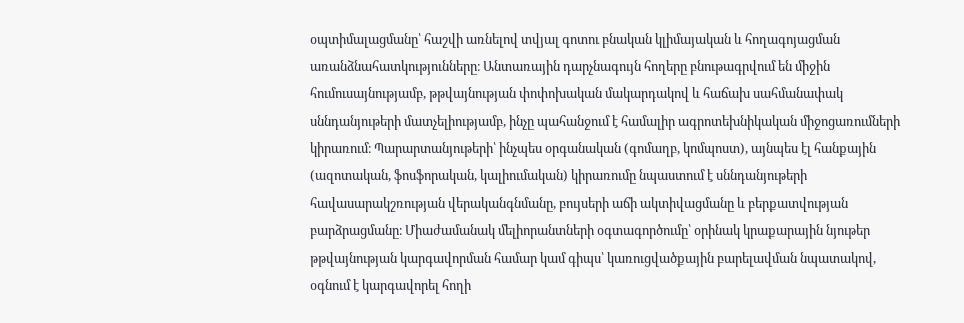օպտիմալացմանը՝ հաշվի առնելով տվյալ գոտու բնական կլիմայական և հողագոյացման առանձնահատկությունները։ Անտառային դարչնագույն հողերը բնութագրվում են միջին հումուսայնությամբ, թթվայնության փոփոխական մակարդակով և հաճախ սահմանափակ սննդանյութերի մատչելիությամբ, ինչը պահանջում է համալիր ագրոտեխնիկական միջոցառումների կիրառում։ Պարարտանյութերի՝ ինչպես օրգանական (գոմաղբ, կոմպոստ), այնպես էլ հանքային (ազոտական, ֆոսֆորական, կալիումական) կիրառումը նպաստում է սննդանյութերի հավասարակշռության վերականգնմանը, բույսերի աճի ակտիվացմանը և բերքատվության բարձրացմանը։ Միաժամանակ մելիորանտների օգտագործումը՝ օրինակ կրաքարային նյութեր թթվայնության կարգավորման համար կամ գիպս՝ կառուցվածքային բարելավման նպատակով, օգնում է կարգավորել հողի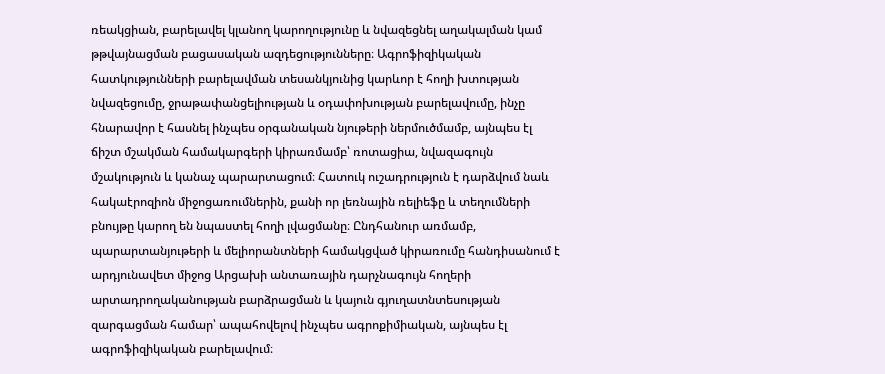ռեակցիան, բարելավել կլանող կարողությունը և նվազեցնել աղակալման կամ թթվայնացման բացասական ազդեցությունները։ Ագրոֆիզիկական հատկությունների բարելավման տեսանկյունից կարևոր է հողի խտության նվազեցումը, ջրաթափանցելիության և օդափոխության բարելավումը, ինչը հնարավոր է հասնել ինչպես օրգանական նյութերի ներմուծմամբ, այնպես էլ ճիշտ մշակման համակարգերի կիրառմամբ՝ ռոտացիա, նվազագույն մշակություն և կանաչ պարարտացում։ Հատուկ ուշադրություն է դարձվում նաև հակաէրոզիոն միջոցառումներին, քանի որ լեռնային ռելիեֆը և տեղումների բնույթը կարող են նպաստել հողի լվացմանը։ Ընդհանուր առմամբ, պարարտանյութերի և մելիորանտների համակցված կիրառումը հանդիսանում է արդյունավետ միջոց Արցախի անտառային դարչնագույն հողերի արտադրողականության բարձրացման և կայուն գյուղատնտեսության զարգացման համար՝ ապահովելով ինչպես ագրոքիմիական, այնպես էլ ագրոֆիզիկական բարելավում։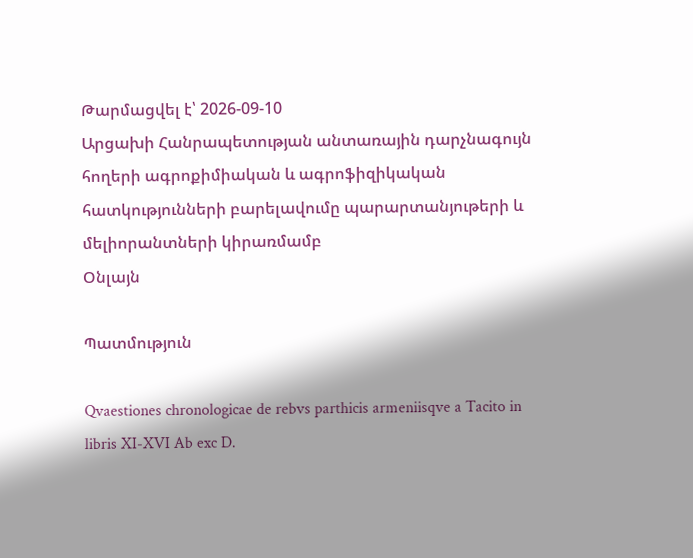Թարմացվել է՝ 2026-09-10
Արցախի Հանրապետության անտառային դարչնագույն հողերի ագրոքիմիական և ագրոֆիզիկական հատկությունների բարելավումը պարարտանյութերի և մելիորանտների կիրառմամբ
Օնլայն

Պատմություն

Qvaestiones chronologicae de rebvs parthicis armeniisqve a Tacito in libris XI-XVI Ab exc D.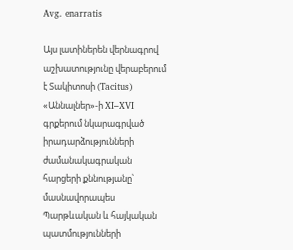Avg. enarratis

Այս լատիներեն վերնագրով աշխատությունը վերաբերում է Տակիտոսի (Tacitus) «Աննալներ»-ի XI–XVI գրքերում նկարագրված իրադարձությունների ժամանակագրական հարցերի քննությանը՝ մասնավորապես Պարթևական և հայկական պատմությունների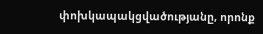փոխկապակցվածությանը, որոնք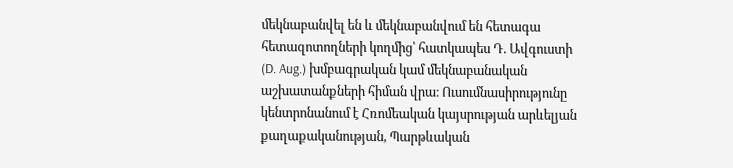մեկնաբանվել են և մեկնաբանվում են հետագա հետազոտողների կողմից՝ հատկապես Դ. Ավգուստի (D. Aug.) խմբագրական կամ մեկնաբանական աշխատանքների հիման վրա։ Ուսումնասիրությունը կենտրոնանում է Հռոմեական կայսրության արևելյան քաղաքականության, Պարթևական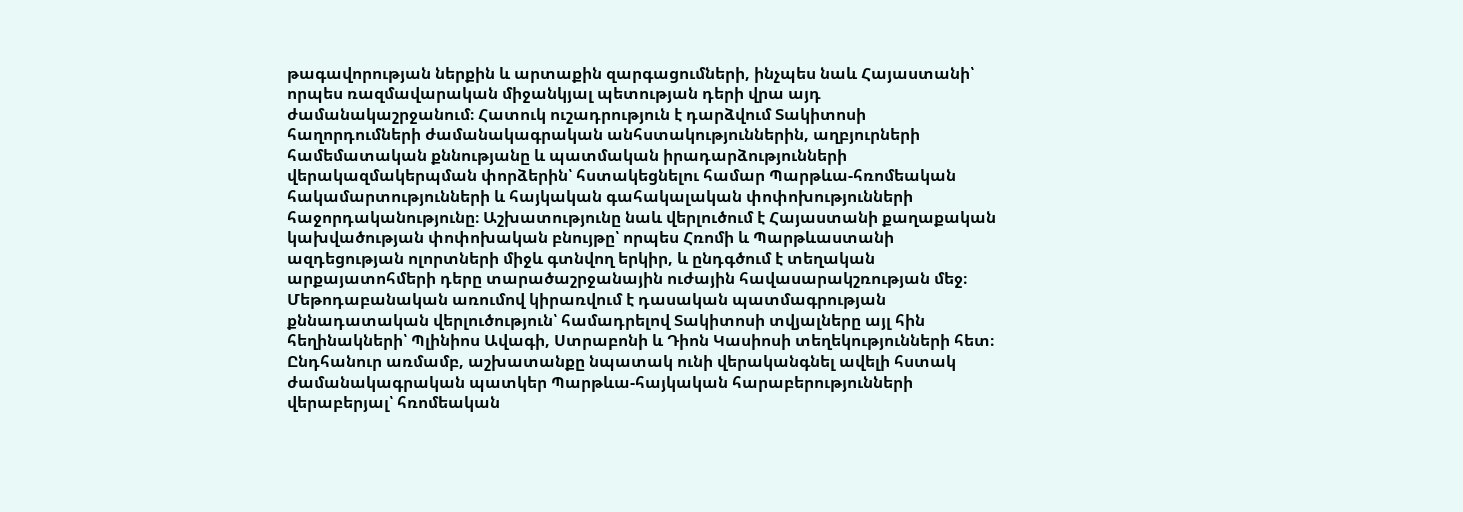թագավորության ներքին և արտաքին զարգացումների, ինչպես նաև Հայաստանի՝ որպես ռազմավարական միջանկյալ պետության դերի վրա այդ ժամանակաշրջանում։ Հատուկ ուշադրություն է դարձվում Տակիտոսի հաղորդումների ժամանակագրական անհստակություններին, աղբյուրների համեմատական քննությանը և պատմական իրադարձությունների վերակազմակերպման փորձերին՝ հստակեցնելու համար Պարթևա-հռոմեական հակամարտությունների և հայկական գահակալական փոփոխությունների հաջորդականությունը։ Աշխատությունը նաև վերլուծում է Հայաստանի քաղաքական կախվածության փոփոխական բնույթը՝ որպես Հռոմի և Պարթևաստանի ազդեցության ոլորտների միջև գտնվող երկիր, և ընդգծում է տեղական արքայատոհմերի դերը տարածաշրջանային ուժային հավասարակշռության մեջ։ Մեթոդաբանական առումով կիրառվում է դասական պատմագրության քննադատական վերլուծություն՝ համադրելով Տակիտոսի տվյալները այլ հին հեղինակների՝ Պլինիոս Ավագի, Ստրաբոնի և Դիոն Կասիոսի տեղեկությունների հետ։ Ընդհանուր առմամբ, աշխատանքը նպատակ ունի վերականգնել ավելի հստակ ժամանակագրական պատկեր Պարթևա-հայկական հարաբերությունների վերաբերյալ՝ հռոմեական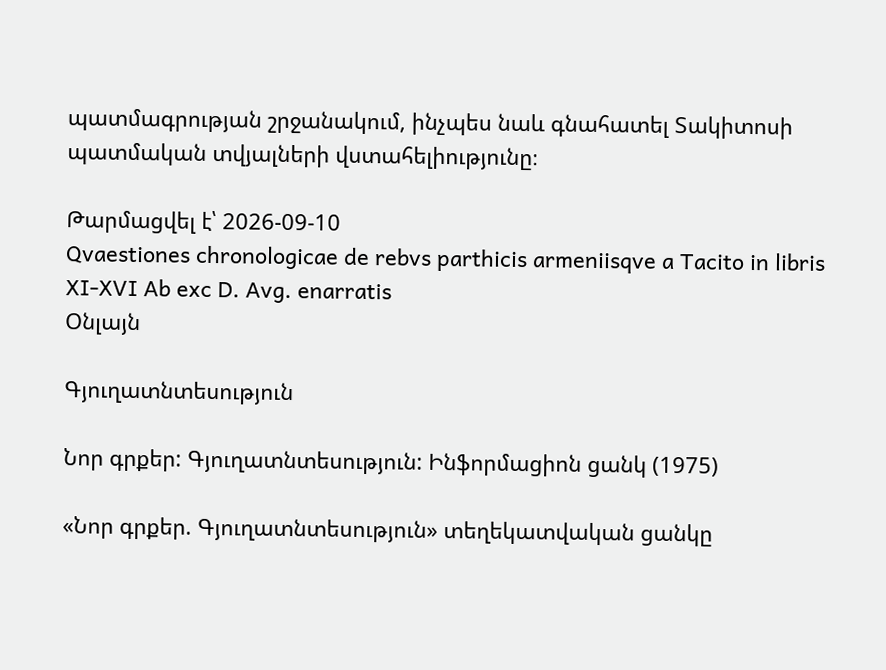պատմագրության շրջանակում, ինչպես նաև գնահատել Տակիտոսի պատմական տվյալների վստահելիությունը։

Թարմացվել է՝ 2026-09-10
Qvaestiones chronologicae de rebvs parthicis armeniisqve a Tacito in libris XI-XVI Ab exc D. Avg. enarratis
Օնլայն

Գյուղատնտեսություն

Նոր գրքեր: Գյուղատնտեսություն: Ինֆորմացիոն ցանկ (1975)

«Նոր գրքեր. Գյուղատնտեսություն» տեղեկատվական ցանկը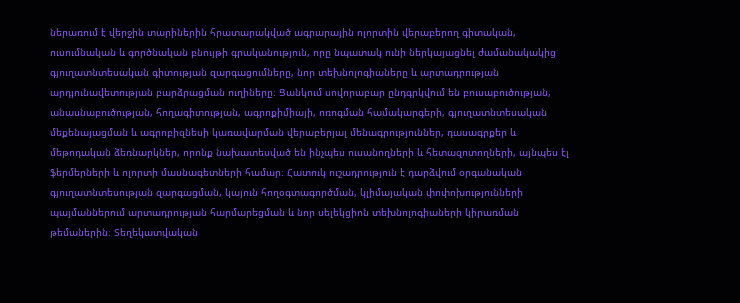ներառում է վերջին տարիներին հրատարակված ագրարային ոլորտին վերաբերող գիտական, ուսումնական և գործնական բնույթի գրականություն, որը նպատակ ունի ներկայացնել ժամանակակից գյուղատնտեսական գիտության զարգացումները, նոր տեխնոլոգիաները և արտադրության արդյունավետության բարձրացման ուղիները։ Ցանկում սովորաբար ընդգրկվում են բուսաբուծության, անասնաբուծության, հողագիտության, ագրոքիմիայի, ոռոգման համակարգերի, գյուղատնտեսական մեքենայացման և ագրոբիզնեսի կառավարման վերաբերյալ մենագրություններ, դասագրքեր և մեթոդական ձեռնարկներ, որոնք նախատեսված են ինչպես ուսանողների և հետազոտողների, այնպես էլ ֆերմերների և ոլորտի մասնագետների համար։ Հատուկ ուշադրություն է դարձվում օրգանական գյուղատնտեսության զարգացման, կայուն հողօգտագործման, կլիմայական փոփոխությունների պայմաններում արտադրության հարմարեցման և նոր սելեկցիոն տեխնոլոգիաների կիրառման թեմաներին։ Տեղեկատվական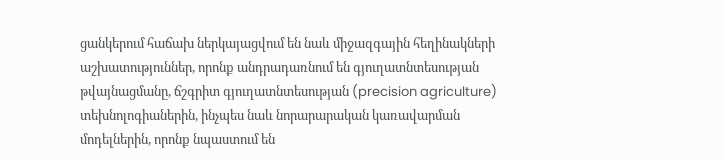ցանկերում հաճախ ներկայացվում են նաև միջազգային հեղինակների աշխատություններ, որոնք անդրադառնում են գյուղատնտեսության թվայնացմանը, ճշգրիտ գյուղատնտեսության (precision agriculture) տեխնոլոգիաներին, ինչպես նաև նորարարական կառավարման մոդելներին, որոնք նպաստում են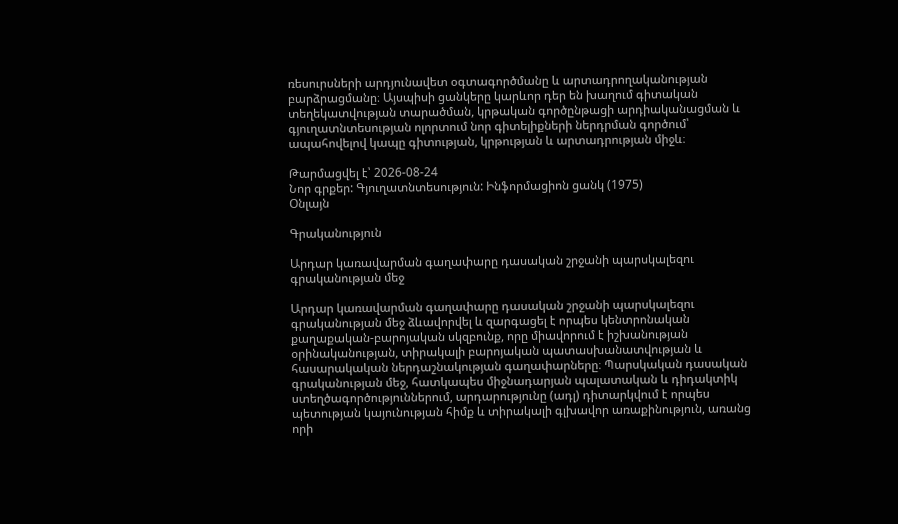ռեսուրսների արդյունավետ օգտագործմանը և արտադրողականության բարձրացմանը։ Այսպիսի ցանկերը կարևոր դեր են խաղում գիտական տեղեկատվության տարածման, կրթական գործընթացի արդիականացման և գյուղատնտեսության ոլորտում նոր գիտելիքների ներդրման գործում՝ ապահովելով կապը գիտության, կրթության և արտադրության միջև։

Թարմացվել է՝ 2026-08-24
Նոր գրքեր: Գյուղատնտեսություն: Ինֆորմացիոն ցանկ (1975)
Օնլայն

Գրականություն

Արդար կառավարման գաղափարը դասական շրջանի պարսկալեզու գրականության մեջ

Արդար կառավարման գաղափարը դասական շրջանի պարսկալեզու գրականության մեջ ձևավորվել և զարգացել է որպես կենտրոնական քաղաքական-բարոյական սկզբունք, որը միավորում է իշխանության օրինականության, տիրակալի բարոյական պատասխանատվության և հասարակական ներդաշնակության գաղափարները։ Պարսկական դասական գրականության մեջ, հատկապես միջնադարյան պալատական և դիդակտիկ ստեղծագործություններում, արդարությունը (ադլ) դիտարկվում է որպես պետության կայունության հիմք և տիրակալի գլխավոր առաքինություն, առանց որի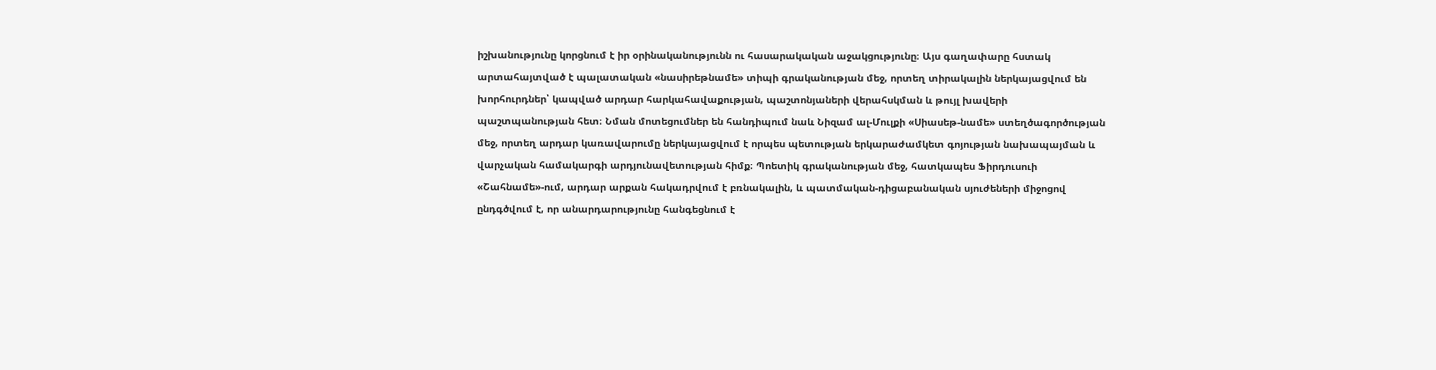իշխանությունը կորցնում է իր օրինականությունն ու հասարակական աջակցությունը։ Այս գաղափարը հստակ արտահայտված է պալատական «նասիրեթնամե» տիպի գրականության մեջ, որտեղ տիրակալին ներկայացվում են խորհուրդներ՝ կապված արդար հարկահավաքության, պաշտոնյաների վերահսկման և թույլ խավերի պաշտպանության հետ։ Նման մոտեցումներ են հանդիպում նաև Նիզամ ալ-Մուլքի «Սիասեթ-նամե» ստեղծագործության մեջ, որտեղ արդար կառավարումը ներկայացվում է որպես պետության երկարաժամկետ գոյության նախապայման և վարչական համակարգի արդյունավետության հիմք։ Պոետիկ գրականության մեջ, հատկապես Ֆիրդուսուի «Շահնամե»-ում, արդար արքան հակադրվում է բռնակալին, և պատմական-դիցաբանական սյուժեների միջոցով ընդգծվում է, որ անարդարությունը հանգեցնում է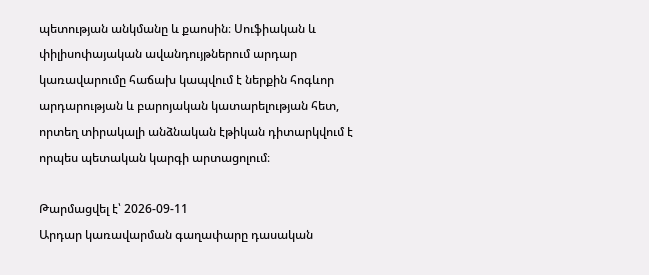պետության անկմանը և քաոսին։ Սուֆիական և փիլիսոփայական ավանդույթներում արդար կառավարումը հաճախ կապվում է ներքին հոգևոր արդարության և բարոյական կատարելության հետ, որտեղ տիրակալի անձնական էթիկան դիտարկվում է որպես պետական կարգի արտացոլում։

Թարմացվել է՝ 2026-09-11
Արդար կառավարման գաղափարը դասական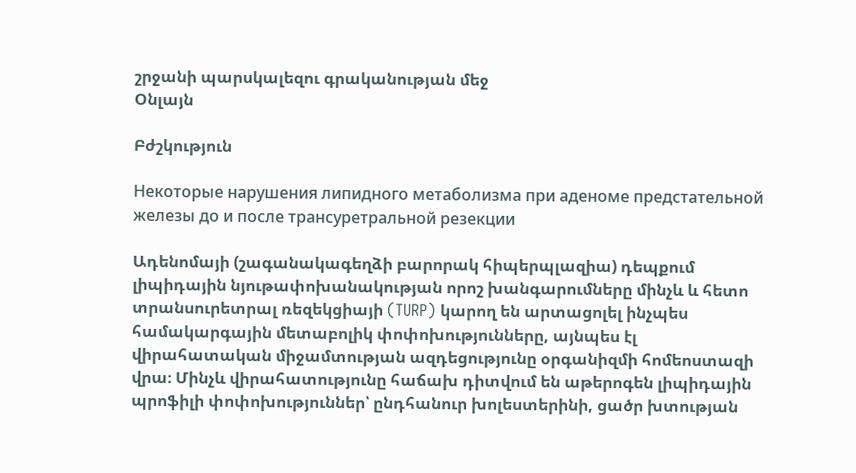շրջանի պարսկալեզու գրականության մեջ
Օնլայն

Բժշկություն

Некоторые нарушения липидного метаболизма при аденоме предстательной железы до и после трансуретральной резекции

Ադենոմայի (շագանակագեղձի բարորակ հիպերպլազիա) դեպքում լիպիդային նյութափոխանակության որոշ խանգարումները մինչև և հետո տրանսուրետրալ ռեզեկցիայի (TURP) կարող են արտացոլել ինչպես համակարգային մետաբոլիկ փոփոխությունները, այնպես էլ վիրահատական միջամտության ազդեցությունը օրգանիզմի հոմեոստազի վրա։ Մինչև վիրահատությունը հաճախ դիտվում են աթերոգեն լիպիդային պրոֆիլի փոփոխություններ՝ ընդհանուր խոլեստերինի, ցածր խտության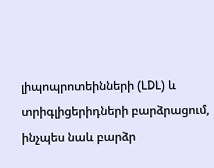լիպոպրոտեինների (LDL) և տրիգլիցերիդների բարձրացում, ինչպես նաև բարձր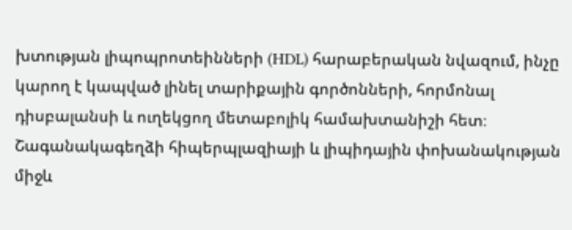խտության լիպոպրոտեինների (HDL) հարաբերական նվազում, ինչը կարող է կապված լինել տարիքային գործոնների, հորմոնալ դիսբալանսի և ուղեկցող մետաբոլիկ համախտանիշի հետ։ Շագանակագեղձի հիպերպլազիայի և լիպիդային փոխանակության միջև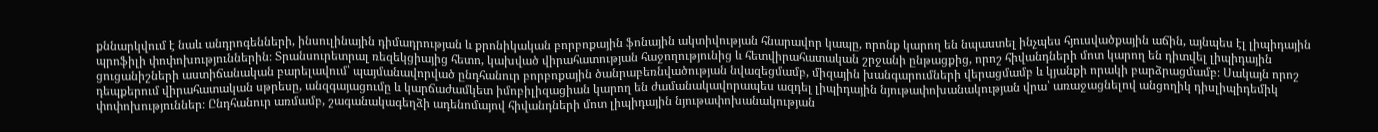քննարկվում է նաև անդրոգենների, ինսուլինային դիմադրության և քրոնիկական բորբոքային ֆոնային ակտիվության հնարավոր կապը, որոնք կարող են նպաստել ինչպես հյուսվածքային աճին, այնպես էլ լիպիդային պրոֆիլի փոփոխություններին։ Տրանսուրետրալ ռեզեկցիայից հետո, կախված վիրահատության հաջողությունից և հետվիրահատական շրջանի ընթացքից, որոշ հիվանդների մոտ կարող են դիտվել լիպիդային ցուցանիշների աստիճանական բարելավում՝ պայմանավորված ընդհանուր բորբոքային ծանրաբեռնվածության նվազեցմամբ, միզային խանգարումների վերացմամբ և կյանքի որակի բարձրացմամբ։ Սակայն որոշ դեպքերում վիրահատական սթրեսը, անզգայացումը և կարճաժամկետ իմոբիլիզացիան կարող են ժամանակավորապես ազդել լիպիդային նյութափոխանակության վրա՝ առաջացնելով անցողիկ դիսլիպիդեմիկ փոփոխություններ։ Ընդհանուր առմամբ, շագանակագեղձի ադենոմայով հիվանդների մոտ լիպիդային նյութափոխանակության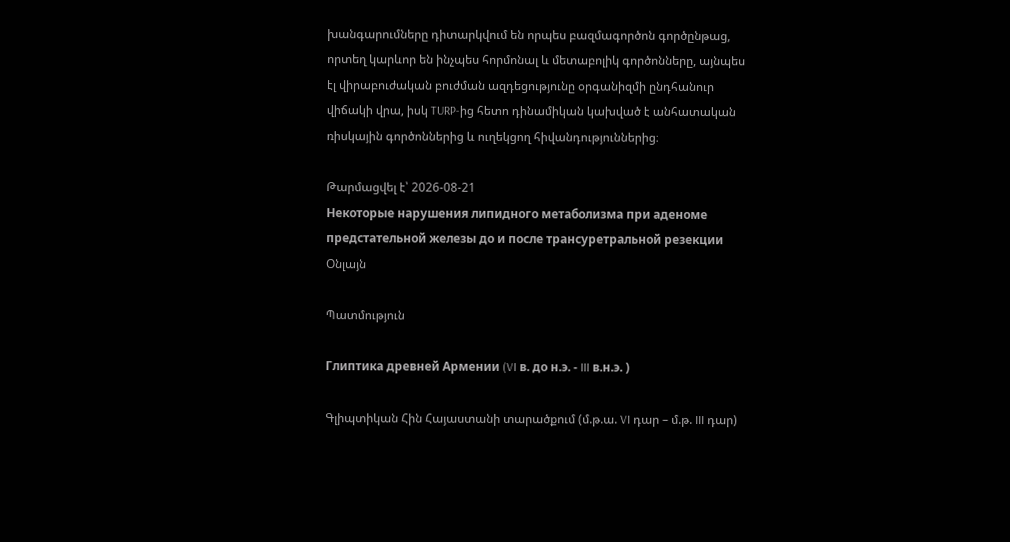խանգարումները դիտարկվում են որպես բազմագործոն գործընթաց, որտեղ կարևոր են ինչպես հորմոնալ և մետաբոլիկ գործոնները, այնպես էլ վիրաբուժական բուժման ազդեցությունը օրգանիզմի ընդհանուր վիճակի վրա, իսկ TURP-ից հետո դինամիկան կախված է անհատական ռիսկային գործոններից և ուղեկցող հիվանդություններից։

Թարմացվել է՝ 2026-08-21
Некоторые нарушения липидного метаболизма при аденоме предстательной железы до и после трансуретральной резекции
Օնլայն

Պատմություն

Глиптика древней Армении (VI в. до н.э. - III в.н.э. )

Գլիպտիկան Հին Հայաստանի տարածքում (մ.թ.ա. VI դար – մ.թ. III դար)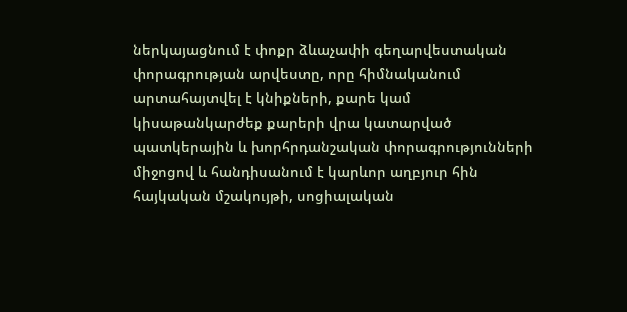ներկայացնում է փոքր ձևաչափի գեղարվեստական փորագրության արվեստը, որը հիմնականում արտահայտվել է կնիքների, քարե կամ կիսաթանկարժեք քարերի վրա կատարված պատկերային և խորհրդանշական փորագրությունների միջոցով և հանդիսանում է կարևոր աղբյուր հին հայկական մշակույթի, սոցիալական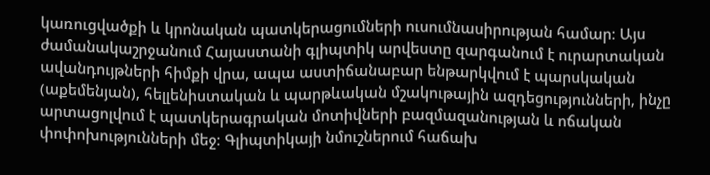կառուցվածքի և կրոնական պատկերացումների ուսումնասիրության համար։ Այս ժամանակաշրջանում Հայաստանի գլիպտիկ արվեստը զարգանում է ուրարտական ավանդույթների հիմքի վրա, ապա աստիճանաբար ենթարկվում է պարսկական (աքեմենյան), հելլենիստական և պարթևական մշակութային ազդեցությունների, ինչը արտացոլվում է պատկերագրական մոտիվների բազմազանության և ոճական փոփոխությունների մեջ։ Գլիպտիկայի նմուշներում հաճախ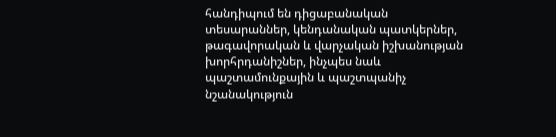հանդիպում են դիցաբանական տեսարաններ, կենդանական պատկերներ, թագավորական և վարչական իշխանության խորհրդանիշներ, ինչպես նաև պաշտամունքային և պաշտպանիչ նշանակություն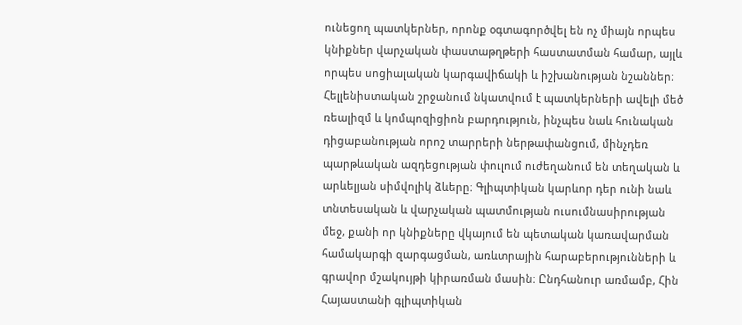ունեցող պատկերներ, որոնք օգտագործվել են ոչ միայն որպես կնիքներ վարչական փաստաթղթերի հաստատման համար, այլև որպես սոցիալական կարգավիճակի և իշխանության նշաններ։ Հելլենիստական շրջանում նկատվում է պատկերների ավելի մեծ ռեալիզմ և կոմպոզիցիոն բարդություն, ինչպես նաև հունական դիցաբանության որոշ տարրերի ներթափանցում, մինչդեռ պարթևական ազդեցության փուլում ուժեղանում են տեղական և արևելյան սիմվոլիկ ձևերը։ Գլիպտիկան կարևոր դեր ունի նաև տնտեսական և վարչական պատմության ուսումնասիրության մեջ, քանի որ կնիքները վկայում են պետական կառավարման համակարգի զարգացման, առևտրային հարաբերությունների և գրավոր մշակույթի կիրառման մասին։ Ընդհանուր առմամբ, Հին Հայաստանի գլիպտիկան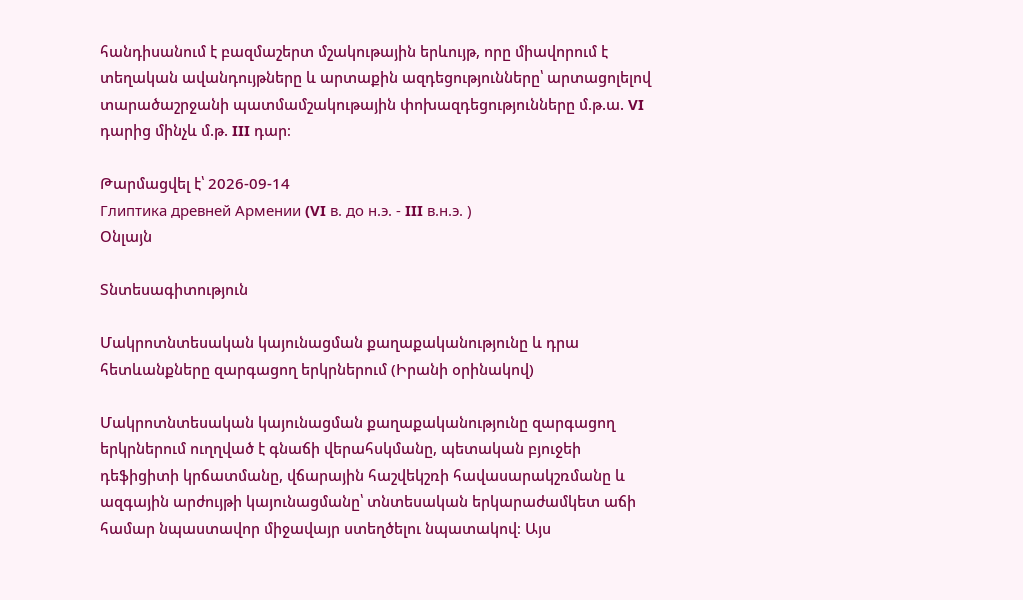հանդիսանում է բազմաշերտ մշակութային երևույթ, որը միավորում է տեղական ավանդույթները և արտաքին ազդեցությունները՝ արտացոլելով տարածաշրջանի պատմամշակութային փոխազդեցությունները մ.թ.ա. VI դարից մինչև մ.թ. III դար։

Թարմացվել է՝ 2026-09-14
Глиптика древней Армении (VI в. до н.э. - III в.н.э. )
Օնլայն

Տնտեսագիտություն

Մակրոտնտեսական կայունացման քաղաքականությունը և դրա հետևանքները զարգացող երկրներում (Իրանի օրինակով)

Մակրոտնտեսական կայունացման քաղաքականությունը զարգացող երկրներում ուղղված է գնաճի վերահսկմանը, պետական բյուջեի դեֆիցիտի կրճատմանը, վճարային հաշվեկշռի հավասարակշռմանը և ազգային արժույթի կայունացմանը՝ տնտեսական երկարաժամկետ աճի համար նպաստավոր միջավայր ստեղծելու նպատակով։ Այս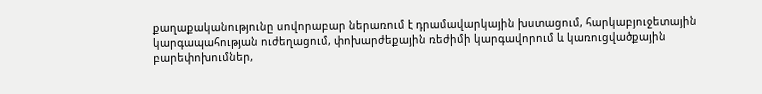քաղաքականությունը սովորաբար ներառում է դրամավարկային խստացում, հարկաբյուջետային կարգապահության ուժեղացում, փոխարժեքային ռեժիմի կարգավորում և կառուցվածքային բարեփոխումներ,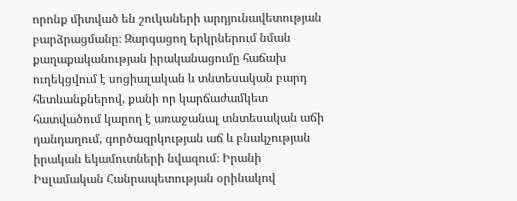որոնք միտված են շուկաների արդյունավետության բարձրացմանը։ Զարգացող երկրներում նման քաղաքականության իրականացումը հաճախ ուղեկցվում է սոցիալական և տնտեսական բարդ հետևանքներով, քանի որ կարճաժամկետ հատվածում կարող է առաջանալ տնտեսական աճի դանդաղում, գործազրկության աճ և բնակչության իրական եկամուտների նվազում։ Իրանի Իսլամական Հանրապետության օրինակով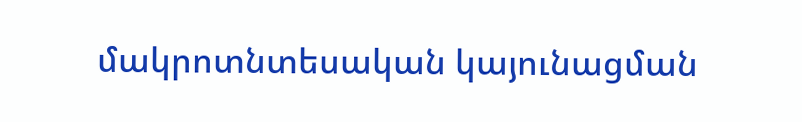մակրոտնտեսական կայունացման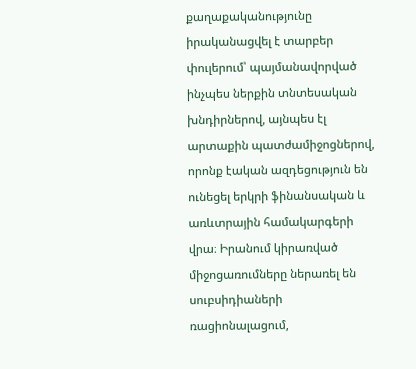քաղաքականությունը իրականացվել է տարբեր փուլերում՝ պայմանավորված ինչպես ներքին տնտեսական խնդիրներով, այնպես էլ արտաքին պատժամիջոցներով, որոնք էական ազդեցություն են ունեցել երկրի ֆինանսական և առևտրային համակարգերի վրա։ Իրանում կիրառված միջոցառումները ներառել են սուբսիդիաների ռացիոնալացում,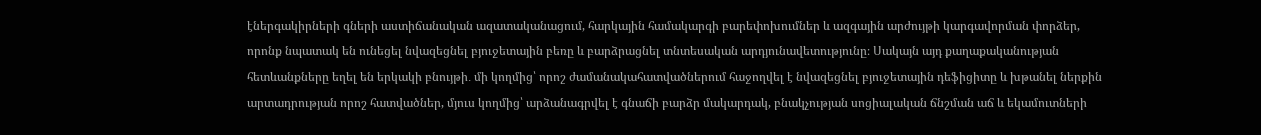էներգակիրների գների աստիճանական ազատականացում, հարկային համակարգի բարեփոխումներ և ազգային արժույթի կարգավորման փորձեր, որոնք նպատակ են ունեցել նվազեցնել բյուջետային բեռը և բարձրացնել տնտեսական արդյունավետությունը։ Սակայն այդ քաղաքականության հետևանքները եղել են երկակի բնույթի․ մի կողմից՝ որոշ ժամանակահատվածներում հաջողվել է նվազեցնել բյուջետային դեֆիցիտը և խթանել ներքին արտադրության որոշ հատվածներ, մյուս կողմից՝ արձանագրվել է գնաճի բարձր մակարդակ, բնակչության սոցիալական ճնշման աճ և եկամուտների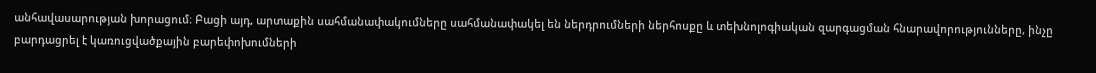անհավասարության խորացում։ Բացի այդ, արտաքին սահմանափակումները սահմանափակել են ներդրումների ներհոսքը և տեխնոլոգիական զարգացման հնարավորությունները, ինչը բարդացրել է կառուցվածքային բարեփոխումների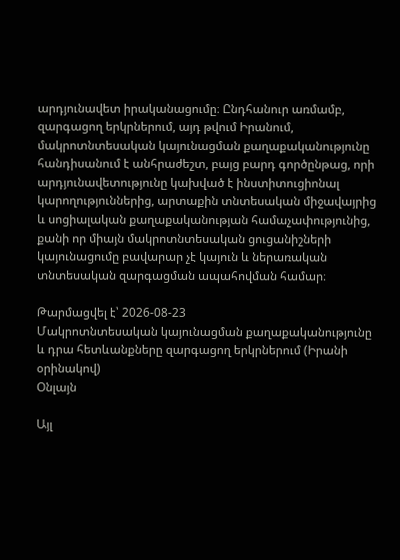արդյունավետ իրականացումը։ Ընդհանուր առմամբ, զարգացող երկրներում, այդ թվում Իրանում, մակրոտնտեսական կայունացման քաղաքականությունը հանդիսանում է անհրաժեշտ, բայց բարդ գործընթաց, որի արդյունավետությունը կախված է ինստիտուցիոնալ կարողություններից, արտաքին տնտեսական միջավայրից և սոցիալական քաղաքականության համաչափությունից, քանի որ միայն մակրոտնտեսական ցուցանիշների կայունացումը բավարար չէ կայուն և ներառական տնտեսական զարգացման ապահովման համար։

Թարմացվել է՝ 2026-08-23
Մակրոտնտեսական կայունացման քաղաքականությունը և դրա հետևանքները զարգացող երկրներում (Իրանի օրինակով)
Օնլայն

Այլ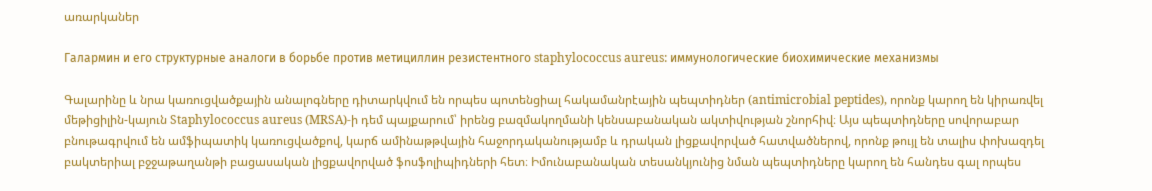առարկաներ

Галармин и его структурные аналоги в борьбе против метициллин резистентного staphylococcus aureus: иммунологические биохимические механизмы

Գալարինը և նրա կառուցվածքային անալոգները դիտարկվում են որպես պոտենցիալ հակամանրէային պեպտիդներ (antimicrobial peptides), որոնք կարող են կիրառվել մեթիցիլին-կայուն Staphylococcus aureus (MRSA)-ի դեմ պայքարում՝ իրենց բազմակողմանի կենսաբանական ակտիվության շնորհիվ։ Այս պեպտիդները սովորաբար բնութագրվում են ամֆիպատիկ կառուցվածքով, կարճ ամինաթթվային հաջորդականությամբ և դրական լիցքավորված հատվածներով, որոնք թույլ են տալիս փոխազդել բակտերիալ բջջաթաղանթի բացասական լիցքավորված ֆոսֆոլիպիդների հետ։ Իմունաբանական տեսանկյունից նման պեպտիդները կարող են հանդես գալ որպես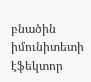բնածին իմունիտետի էֆեկտոր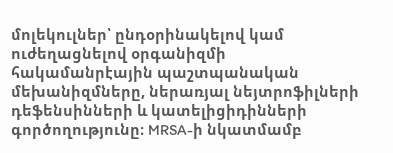մոլեկուլներ՝ ընդօրինակելով կամ ուժեղացնելով օրգանիզմի հակամանրէային պաշտպանական մեխանիզմները, ներառյալ նեյտրոֆիլների դեֆենսինների և կատելիցիդինների գործողությունը։ MRSA-ի նկատմամբ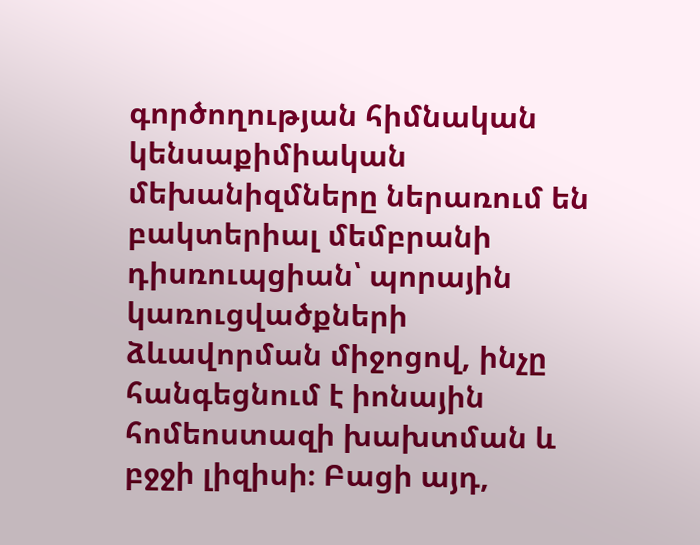գործողության հիմնական կենսաքիմիական մեխանիզմները ներառում են բակտերիալ մեմբրանի դիսռուպցիան՝ պորային կառուցվածքների ձևավորման միջոցով, ինչը հանգեցնում է իոնային հոմեոստազի խախտման և բջջի լիզիսի։ Բացի այդ,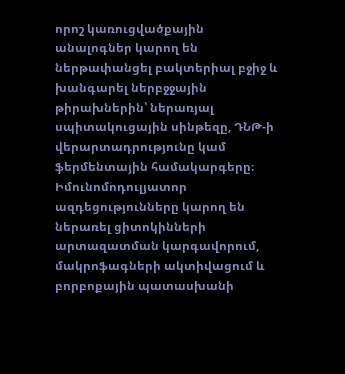որոշ կառուցվածքային անալոգներ կարող են ներթափանցել բակտերիալ բջիջ և խանգարել ներբջջային թիրախներին՝ ներառյալ սպիտակուցային սինթեզը, ԴՆԹ-ի վերարտադրությունը կամ ֆերմենտային համակարգերը։ Իմունոմոդուլյատոր ազդեցությունները կարող են ներառել ցիտոկինների արտազատման կարգավորում, մակրոֆագների ակտիվացում և բորբոքային պատասխանի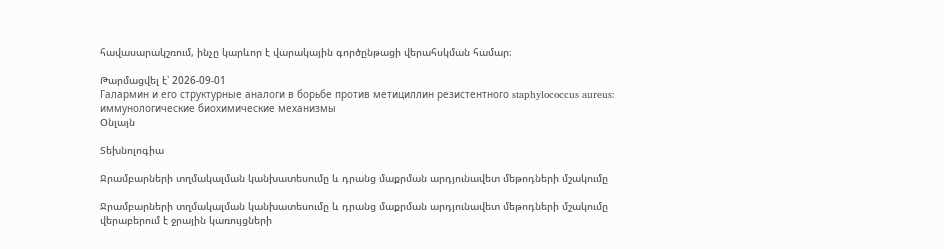հավասարակշռում, ինչը կարևոր է վարակային գործընթացի վերահսկման համար։

Թարմացվել է՝ 2026-09-01
Галармин и его структурные аналоги в борьбе против метициллин резистентного staphylococcus aureus: иммунологические биохимические механизмы
Օնլայն

Տեխնոլոգիա

Ջրամբարների տղմակալման կանխատեսումը և դրանց մաքրման արդյունավետ մեթոդների մշակումը

Ջրամբարների տղմակալման կանխատեսումը և դրանց մաքրման արդյունավետ մեթոդների մշակումը վերաբերում է ջրային կառույցների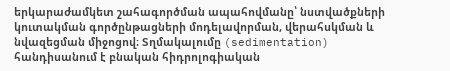երկարաժամկետ շահագործման ապահովմանը՝ նստվածքների կուտակման գործընթացների մոդելավորման, վերահսկման և նվազեցման միջոցով։ Տղմակալումը (sedimentation) հանդիսանում է բնական հիդրոլոգիական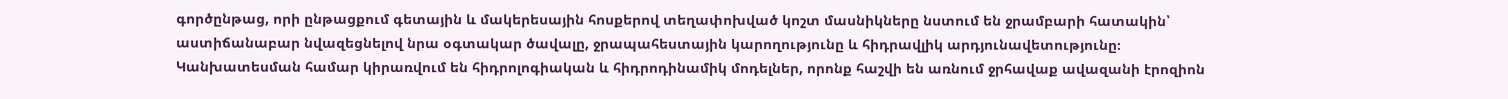գործընթաց, որի ընթացքում գետային և մակերեսային հոսքերով տեղափոխված կոշտ մասնիկները նստում են ջրամբարի հատակին՝ աստիճանաբար նվազեցնելով նրա օգտակար ծավալը, ջրապահեստային կարողությունը և հիդրավլիկ արդյունավետությունը։ Կանխատեսման համար կիրառվում են հիդրոլոգիական և հիդրոդինամիկ մոդելներ, որոնք հաշվի են առնում ջրհավաք ավազանի էրոզիոն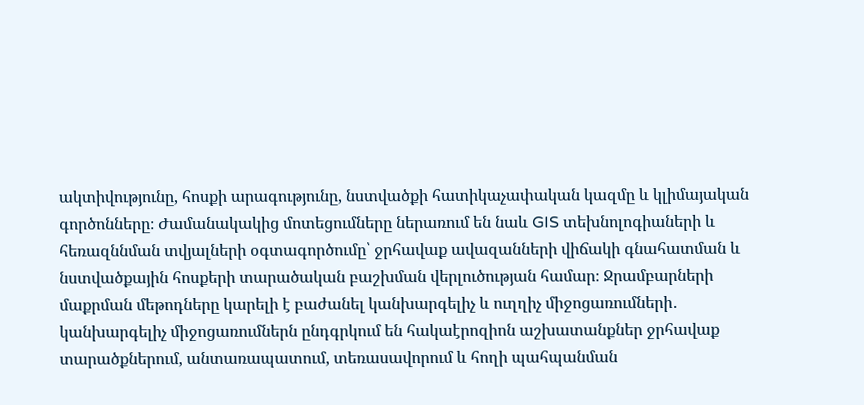ակտիվությունը, հոսքի արագությունը, նստվածքի հատիկաչափական կազմը և կլիմայական գործոնները։ Ժամանակակից մոտեցումները ներառում են նաև GIS տեխնոլոգիաների և հեռազննման տվյալների օգտագործումը՝ ջրհավաք ավազանների վիճակի գնահատման և նստվածքային հոսքերի տարածական բաշխման վերլուծության համար։ Ջրամբարների մաքրման մեթոդները կարելի է բաժանել կանխարգելիչ և ուղղիչ միջոցառումների․ կանխարգելիչ միջոցառումներն ընդգրկում են հակաէրոզիոն աշխատանքներ ջրհավաք տարածքներում, անտառապատում, տեռասավորում և հողի պահպանման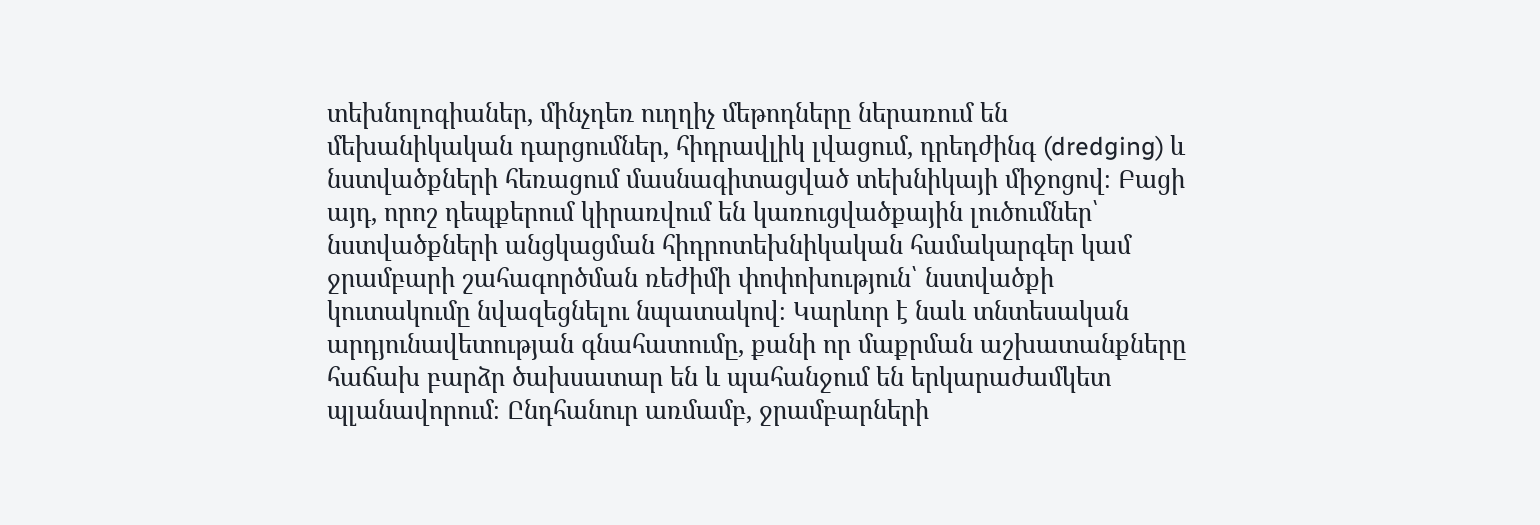տեխնոլոգիաներ, մինչդեռ ուղղիչ մեթոդները ներառում են մեխանիկական դարցումներ, հիդրավլիկ լվացում, դրեդժինգ (dredging) և նստվածքների հեռացում մասնագիտացված տեխնիկայի միջոցով։ Բացի այդ, որոշ դեպքերում կիրառվում են կառուցվածքային լուծումներ՝ նստվածքների անցկացման հիդրոտեխնիկական համակարգեր կամ ջրամբարի շահագործման ռեժիմի փոփոխություն՝ նստվածքի կուտակումը նվազեցնելու նպատակով։ Կարևոր է նաև տնտեսական արդյունավետության գնահատումը, քանի որ մաքրման աշխատանքները հաճախ բարձր ծախսատար են և պահանջում են երկարաժամկետ պլանավորում։ Ընդհանուր առմամբ, ջրամբարների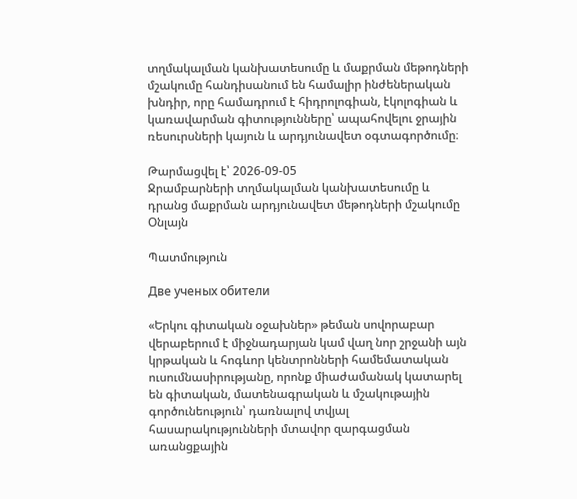տղմակալման կանխատեսումը և մաքրման մեթոդների մշակումը հանդիսանում են համալիր ինժեներական խնդիր, որը համադրում է հիդրոլոգիան, էկոլոգիան և կառավարման գիտությունները՝ ապահովելու ջրային ռեսուրսների կայուն և արդյունավետ օգտագործումը։

Թարմացվել է՝ 2026-09-05
Ջրամբարների տղմակալման կանխատեսումը և դրանց մաքրման արդյունավետ մեթոդների մշակումը
Օնլայն

Պատմություն

Две ученых обители

«Երկու գիտական օջախներ» թեման սովորաբար վերաբերում է միջնադարյան կամ վաղ նոր շրջանի այն կրթական և հոգևոր կենտրոնների համեմատական ուսումնասիրությանը, որոնք միաժամանակ կատարել են գիտական, մատենագրական և մշակութային գործունեություն՝ դառնալով տվյալ հասարակությունների մտավոր զարգացման առանցքային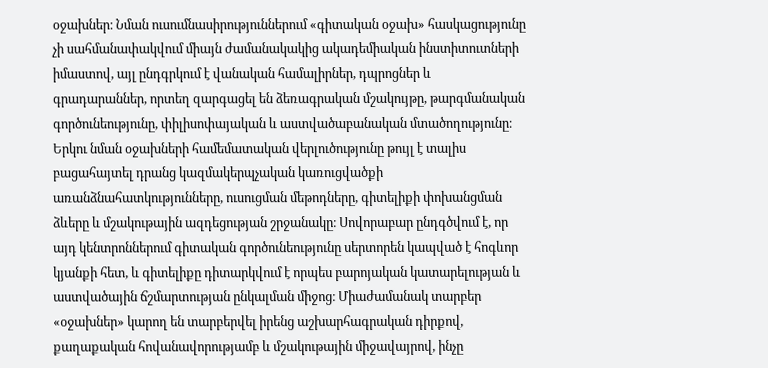օջախներ։ Նման ուսումնասիրություններում «գիտական օջախ» հասկացությունը չի սահմանափակվում միայն ժամանակակից ակադեմիական ինստիտուտների իմաստով, այլ ընդգրկում է վանական համալիրներ, դպրոցներ և գրադարաններ, որտեղ զարգացել են ձեռագրական մշակույթը, թարգմանական գործունեությունը, փիլիսոփայական և աստվածաբանական մտածողությունը։ Երկու նման օջախների համեմատական վերլուծությունը թույլ է տալիս բացահայտել դրանց կազմակերպչական կառուցվածքի առանձնահատկությունները, ուսուցման մեթոդները, գիտելիքի փոխանցման ձևերը և մշակութային ազդեցության շրջանակը։ Սովորաբար ընդգծվում է, որ այդ կենտրոններում գիտական գործունեությունը սերտորեն կապված է հոգևոր կյանքի հետ, և գիտելիքը դիտարկվում է որպես բարոյական կատարելության և աստվածային ճշմարտության ընկալման միջոց։ Միաժամանակ տարբեր «օջախներ» կարող են տարբերվել իրենց աշխարհագրական դիրքով, քաղաքական հովանավորությամբ և մշակութային միջավայրով, ինչը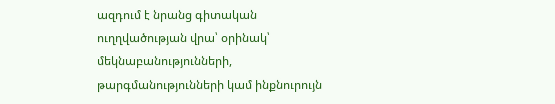ազդում է նրանց գիտական ուղղվածության վրա՝ օրինակ՝ մեկնաբանությունների, թարգմանությունների կամ ինքնուրույն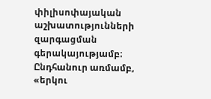փիլիսոփայական աշխատությունների զարգացման գերակայությամբ։ Ընդհանուր առմամբ, «երկու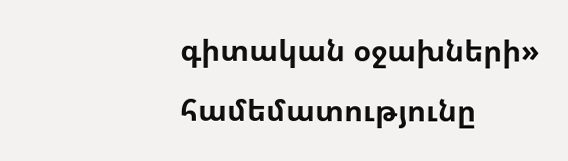գիտական օջախների» համեմատությունը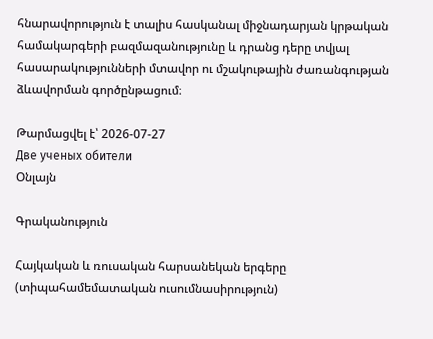հնարավորություն է տալիս հասկանալ միջնադարյան կրթական համակարգերի բազմազանությունը և դրանց դերը տվյալ հասարակությունների մտավոր ու մշակութային ժառանգության ձևավորման գործընթացում։

Թարմացվել է՝ 2026-07-27
Две ученых обители
Օնլայն

Գրականություն

Հայկական և ռուսական հարսանեկան երգերը (տիպահամեմատական ուսումնասիրություն)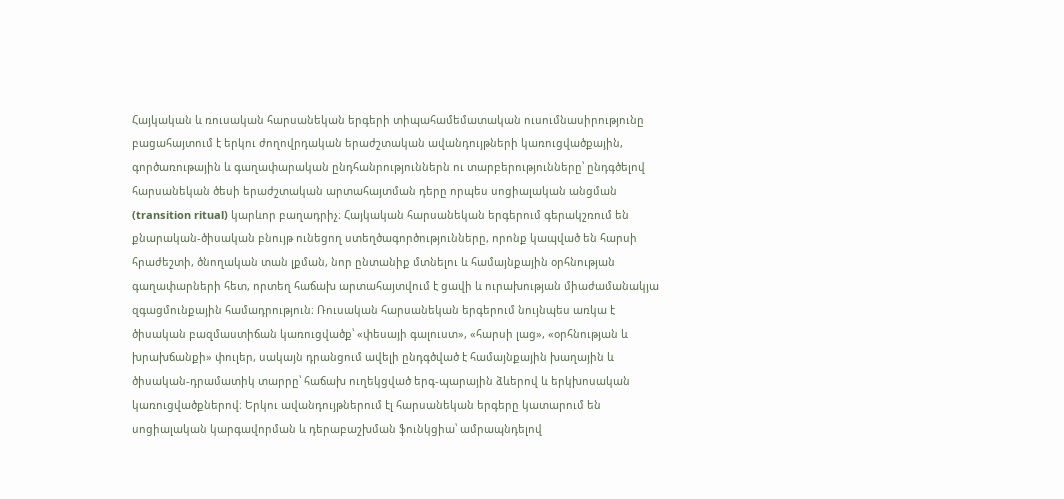Հայկական և ռուսական հարսանեկան երգերի տիպահամեմատական ուսումնասիրությունը բացահայտում է երկու ժողովրդական երաժշտական ավանդույթների կառուցվածքային, գործառութային և գաղափարական ընդհանրություններն ու տարբերությունները՝ ընդգծելով հարսանեկան ծեսի երաժշտական արտահայտման դերը որպես սոցիալական անցման (transition ritual) կարևոր բաղադրիչ։ Հայկական հարսանեկան երգերում գերակշռում են քնարական-ծիսական բնույթ ունեցող ստեղծագործությունները, որոնք կապված են հարսի հրաժեշտի, ծնողական տան լքման, նոր ընտանիք մտնելու և համայնքային օրհնության գաղափարների հետ, որտեղ հաճախ արտահայտվում է ցավի և ուրախության միաժամանակյա զգացմունքային համադրություն։ Ռուսական հարսանեկան երգերում նույնպես առկա է ծիսական բազմաստիճան կառուցվածք՝ «փեսայի գալուստ», «հարսի լաց», «օրհնության և խրախճանքի» փուլեր, սակայն դրանցում ավելի ընդգծված է համայնքային խաղային և ծիսական-դրամատիկ տարրը՝ հաճախ ուղեկցված երգ-պարային ձևերով և երկխոսական կառուցվածքներով։ Երկու ավանդույթներում էլ հարսանեկան երգերը կատարում են սոցիալական կարգավորման և դերաբաշխման ֆունկցիա՝ ամրապնդելով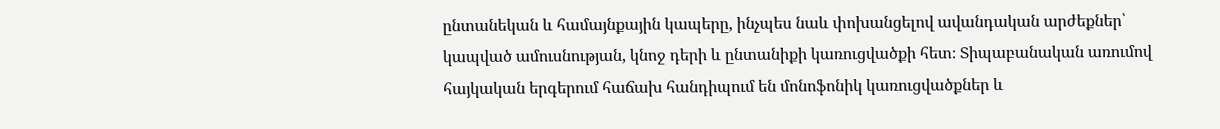ընտանեկան և համայնքային կապերը, ինչպես նաև փոխանցելով ավանդական արժեքներ՝ կապված ամուսնության, կնոջ դերի և ընտանիքի կառուցվածքի հետ։ Տիպաբանական առումով հայկական երգերում հաճախ հանդիպում են մոնոֆոնիկ կառուցվածքներ և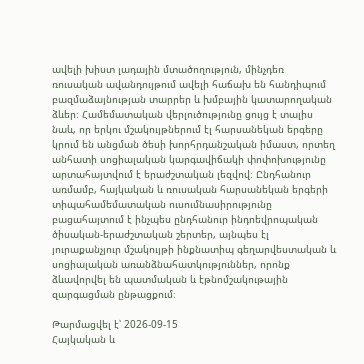ավելի խիստ լադային մտածողություն, մինչդեռ ռուսական ավանդույթում ավելի հաճախ են հանդիպում բազմաձայնության տարրեր և խմբային կատարողական ձևեր։ Համեմատական վերլուծությունը ցույց է տալիս նաև, որ երկու մշակույթներում էլ հարսանեկան երգերը կրում են անցման ծեսի խորհրդանշական իմաստ, որտեղ անհատի սոցիալական կարգավիճակի փոփոխությունը արտահայտվում է երաժշտական լեզվով։ Ընդհանուր առմամբ, հայկական և ռուսական հարսանեկան երգերի տիպահամեմատական ուսումնասիրությունը բացահայտում է ինչպես ընդհանուր ինդոեվրոպական ծիսական-երաժշտական շերտեր, այնպես էլ յուրաքանչյուր մշակույթի ինքնատիպ գեղարվեստական և սոցիալական առանձնահատկություններ, որոնք ձևավորվել են պատմական և էթնոմշակութային զարգացման ընթացքում։

Թարմացվել է՝ 2026-09-15
Հայկական և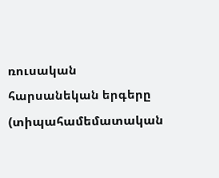ռուսական հարսանեկան երգերը (տիպահամեմատական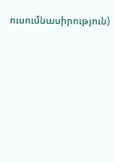ուսումնասիրություն)